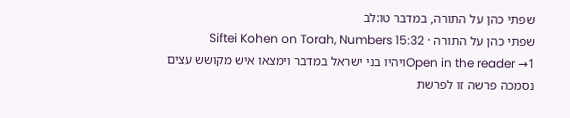שפתי כהן על התורה, במדבר טו:לב
שפתי כהן על התורה · Siftei Kohen on Torah, Numbers 15:32
Open in the reader →1ויהיו בני ישראל במדבר וימצאו איש מקושש עצים נסמכה פרשה זו לפרשת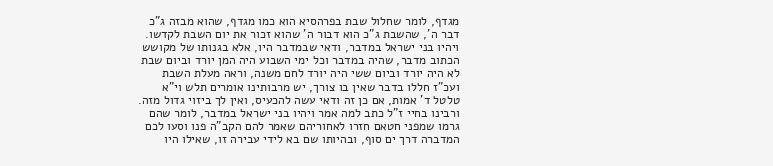מגדף, לומר שחלול שבת בפרהסיא הוא כמו מגדף, שהוא מבזה ג"כ דבר ה', שהשבת ג"כ הוא דבור ה' שהוא זכור את יום השבת לקדשו. ויהיו בני ישראל במדבר, ודאי שבמדבר היו, אלא בגנותו של מקושש הכתוב מדבר, שהיה במדבר וכל ימי השבוע היה המן יורד וביום שבת לא היה יורד וביום ששי היה יורד לחם משנה, וראה מעלת השבת ועכ"ז חללו בדבר שאין בו צורך, יש מרבותינו אומרים תלש וי"א טלטל ד' אמות, אם כן זה ודאי עשה להכעיס, ואין לך ביזוי גדול מזה. ורבינו בחיי ז"ל כתב למה אמר ויהיו בני ישראל במדבר, לומר שהם גרמו שמפני חטאם חזרו לאחוריהם שאמר להם הקב"ה פנו וסעו לכם המדברה דרך ים סוף, ובהיותו שם בא לידי עבירה זו, שאילו היו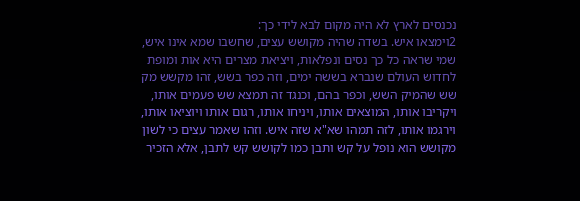נכנסים לארץ לא היה מקום לבא לידי כך:
2וימצאו איש. בשדה שהיה מקושש עצים, שחשבו שמא אינו איש, שמי שראה כל כך נסים ונפלאות, ויציאת מצרים היא אות ומופת לחדוש העולם שנברא בששה ימים, וזה כפר בשש, זהו מקשש מק שש שהמיק השש, וכפר בהם, וכנגד זה תמצא שש פעמים אותו, ויקריבו אותו, המוצאים אותו, ויניחו אותו, רגום אותו ויוציאו אותו, וירגמו אותו, לזה תמהו שא"א שזה איש. וזהו שאמר עצים כי לשון מקושש הוא נופל על קש ותבן כמו לקושש קש לתבן, אלא הזכיר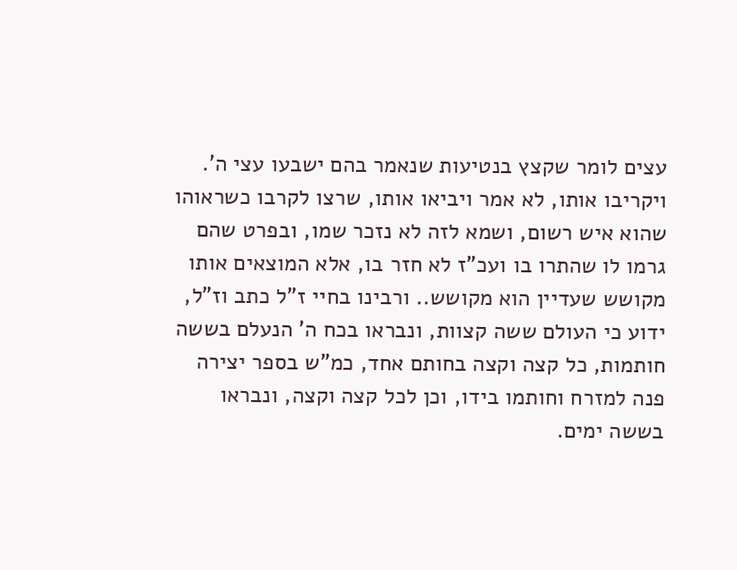עצים לומר שקצץ בנטיעות שנאמר בהם ישבעו עצי ה'. ויקריבו אותו, לא אמר ויביאו אותו, שרצו לקרבו כשראוהו שהוא איש רשום, ושמא לזה לא נזכר שמו, ובפרט שהם גרמו לו שהתרו בו ועכ"ז לא חזר בו, אלא המוצאים אותו מקושש שעדיין הוא מקושש.. ורבינו בחיי ז"ל כתב וז"ל, ידוע כי העולם ששה קצוות, ונבראו בכח ה' הנעלם בששה חותמות, כל קצה וקצה בחותם אחד, כמ"ש בספר יצירה פנה למזרח וחותמו בידו, וכן לכל קצה וקצה, ונבראו בששה ימים.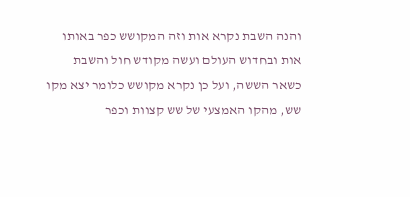והנה השבת נקרא אות וזה המקושש כפר באותו אות ובחדוש העולם ועשה מקודש חול והשבת כשאר הששה, ועל כן נקרא מקושש כלומר יצא מקו שש, מהקו האמצעי של שש קצוות וכפר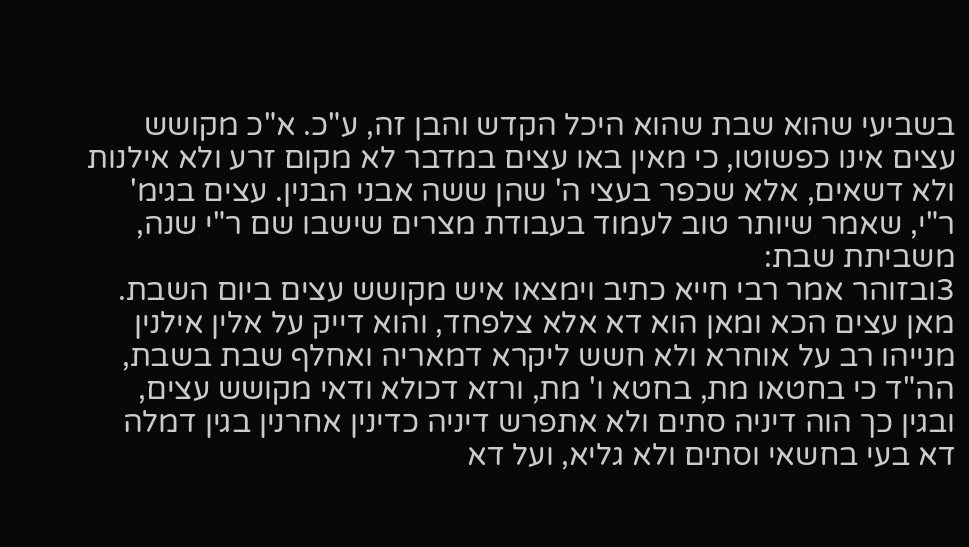בשביעי שהוא שבת שהוא היכל הקדש והבן זה, ע"כ. א"כ מקושש עצים אינו כפשוטו, כי מאין באו עצים במדבר לא מקום זרע ולא אילנות ולא דשאים, אלא שכפר בעצי ה' שהן ששה אבני הבנין. עצים בגימ' ר"י, שאמר שיותר טוב לעמוד בעבודת מצרים שישבו שם ר"י שנה, משביתת שבת:
3ובזוהר אמר רבי חייא כתיב וימצאו איש מקושש עצים ביום השבת. מאן עצים הכא ומאן הוא דא אלא צלפחד, והוא דייק על אלין אילנין מנייהו רב על אוחרא ולא חשש ליקרא דמאריה ואחלף שבת בשבת, הה"ד כי בחטאו מת, בחטא ו' מת, ורזא דכולא ודאי מקושש עצים, ובגין כך הוה דיניה סתים ולא אתפרש דיניה כדינין אחרנין בגין דמלה דא בעי בחשאי וסתים ולא גליא, ועל דא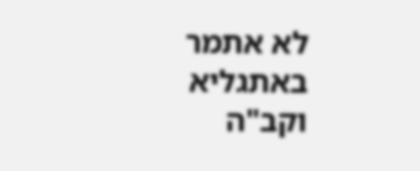לא אתמר באתגליא וקב"ה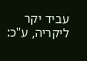עביד יקר ליקריה, ע"כ: